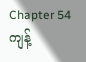Chapter 54
ကျန့်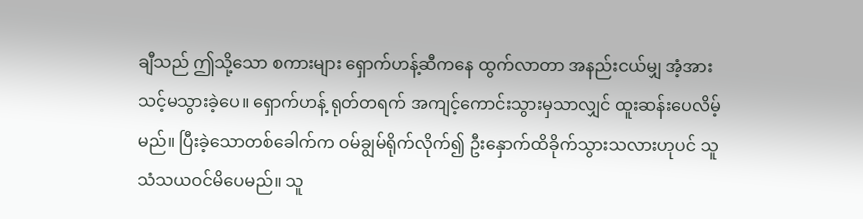ချီသည် ဤသို့သော စကားများ ရှောက်ဟန့်ဆီကနေ ထွက်လာတာ အနည်းငယ်မျှ အံ့အားသင့်မသွားခဲ့ပေ။ ရှောက်ဟန့် ရုတ်တရက် အကျင့်ကောင်းသွားမှသာလျှင် ထူးဆန်းပေလိမ့်မည်။ ပြီးခဲ့သောတစ်ခေါက်က ဝမ်ချွမ်ရိုက်လိုက်၍ ဦးနှောက်ထိခိုက်သွားသလားဟုပင် သူသံသယဝင်မိပေမည်။ သူ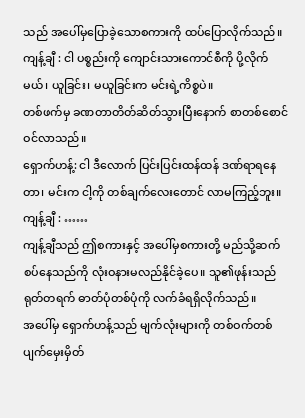သည် အပေါ်မှပြောခဲ့သောစကားကို ထပ်ပြောလိုက်သည်။
ကျန့်ချီ : ငါ ပစ္စည်းကို ကျောင်းသားကောင်စီကို ပို့လိုက်မယ်၊ ယူခြင်း၊ မယူခြင်းက မင်းရဲ့ကိစ္စပဲ။
တစ်ဖက်မှ ခဏတာတိတ်ဆိတ်သွားပြီးနောက် စာတစ်စောင်ဝင်လာသည်။
ရှောက်ဟန့်: ငါ ဒီလောက် ပြင်းပြင်းထန်ထန် ဒဏ်ရာရနေတာ၊ မင်းက ငါ့ကို တစ်ချက်လေးတောင် လာမကြည့်ဘူး။
ကျန့်ချီ : ……
ကျန့်ချီသည် ဤစကားနှင့် အပေါ်မှစကားတို့ မည်သို့ဆက်စပ်နေသည်ကို လုံးဝနားမလည်နိုင်ခဲ့ပေ။ သူ၏ဖုန်းသည် ရုတ်တရက် ဓာတ်ပုံတစ်ပုံကို လက်ခံရရှိလိုက်သည်။
အပေါ်မှ ရှောက်ဟန့်သည် မျက်လုံးများကို တစ်ဝက်တစ်ပျက်မှေးမှိတ်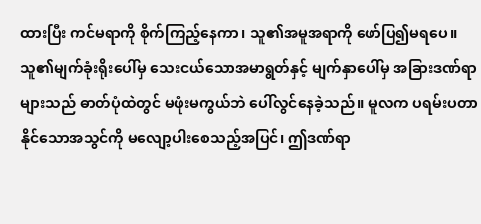ထားပြီး ကင်မရာကို စိုက်ကြည့်နေကာ၊ သူ၏အမူအရာကို ဖော်ပြ၍မရပေ။
သူ၏မျက်ခုံးရိုးပေါ်မှ သေးငယ်သောအမာရွတ်နှင့် မျက်နှာပေါ်မှ အခြားဒဏ်ရာများသည် ဓာတ်ပုံထဲတွင် မဖုံးမကွယ်ဘဲ ပေါ်လွင်နေခဲ့သည်။ မူလက ပရမ်းပတာနိုင်သောအသွင်ကို မလျော့ပါးစေသည့်အပြင်၊ ဤဒဏ်ရာ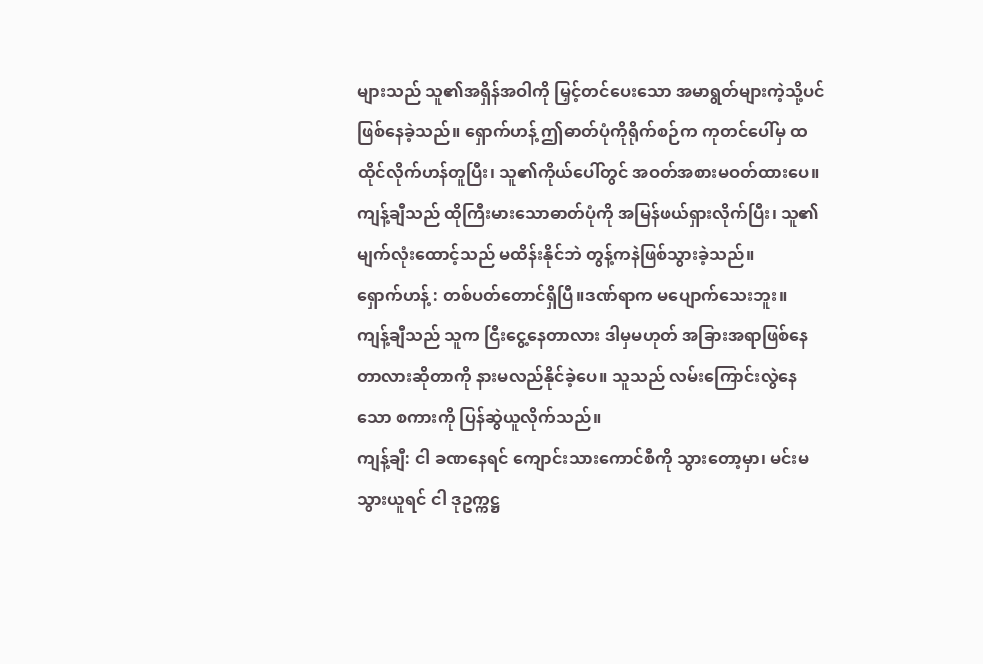များသည် သူ၏အရှိန်အဝါကို မြှင့်တင်ပေးသော အမာရွတ်များကဲ့သို့ပင် ဖြစ်နေခဲ့သည်။ ရှောက်ဟန့် ဤဓာတ်ပုံကိုရိုက်စဉ်က ကုတင်ပေါ်မှ ထထိုင်လိုက်ဟန်တူပြီး၊ သူ၏ကိုယ်ပေါ်တွင် အဝတ်အစားမဝတ်ထားပေ။ ကျန့်ချီသည် ထိုကြီးမားသောဓာတ်ပုံကို အမြန်ဖယ်ရှားလိုက်ပြီး၊ သူ၏မျက်လုံးထောင့်သည် မထိန်းနိုင်ဘဲ တွန့်ကနဲဖြစ်သွားခဲ့သည်။
ရှောက်ဟန့် : တစ်ပတ်တောင်ရှိပြီ။ဒဏ်ရာက မပျောက်သေးဘူး။
ကျန့်ချီသည် သူက ငြီးငွေ့နေတာလား ဒါမှမဟုတ် အခြားအရာဖြစ်နေတာလားဆိုတာကို နားမလည်နိုင်ခဲ့ပေ။ သူသည် လမ်းကြောင်းလွဲနေသော စကားကို ပြန်ဆွဲယူလိုက်သည်။
ကျန့်ချီ: ငါ ခဏနေရင် ကျောင်းသားကောင်စီကို သွားတော့မှာ၊ မင်းမသွားယူရင် ငါ ဒုဥက္ကဋ္ဌ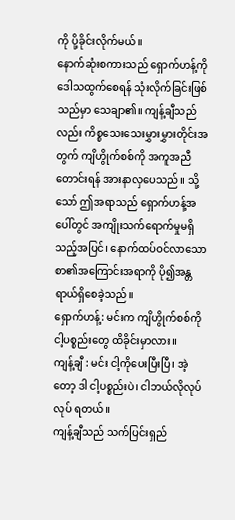ကို ပို့ခိုင်းလိုက်မယ်။
နောက်ဆုံးစကားသည် ရှောက်ဟန့်ကို ဒေါသထွက်စေရန် သုံးလိုက်ခြင်းဖြစ်သည်မှာ သေချာ၏။ ကျန့်ချီသည်လည်း ကိစ္စသေးသေးမွှားမွှားတိုင်းအတွက် ကျိဟွိုက်စစ်ကို အကူအညီတောင်းရန် အားနာလှပေသည်။ သို့သော် ဤအရာသည် ရှောက်ဟန့်အပေါ်တွင် အကျိုးသက်ရောက်မှုမရှိသည့်အပြင်၊ နောက်ထပ်ဝင်လာသော စာ၏အကြောင်းအရာကို ပို၍အန္တရာယ်ရှိစေခဲ့သည်။
ရှောက်ဟန့်: မင်းက ကျိဟွိုက်စစ်ကို ငါ့ပစ္စည်းတွေ ထိခိုင်းမှာလား။
ကျန့်ချီ : မင်း ငါ့ကိုပေးပြီးပြီ၊ အဲ့တော့ ဒါ ငါ့ပစ္စည်းပဲ၊ ငါဘယ်လိုလုပ်လုပ် ရတယ်။
ကျန့်ချီသည် သက်ပြင်းရှည်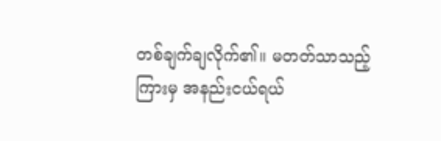တစ်ချက်ချလိုက်၏။ မတတ်သာသည့်ကြားမှ အနည်းငယ်ရယ်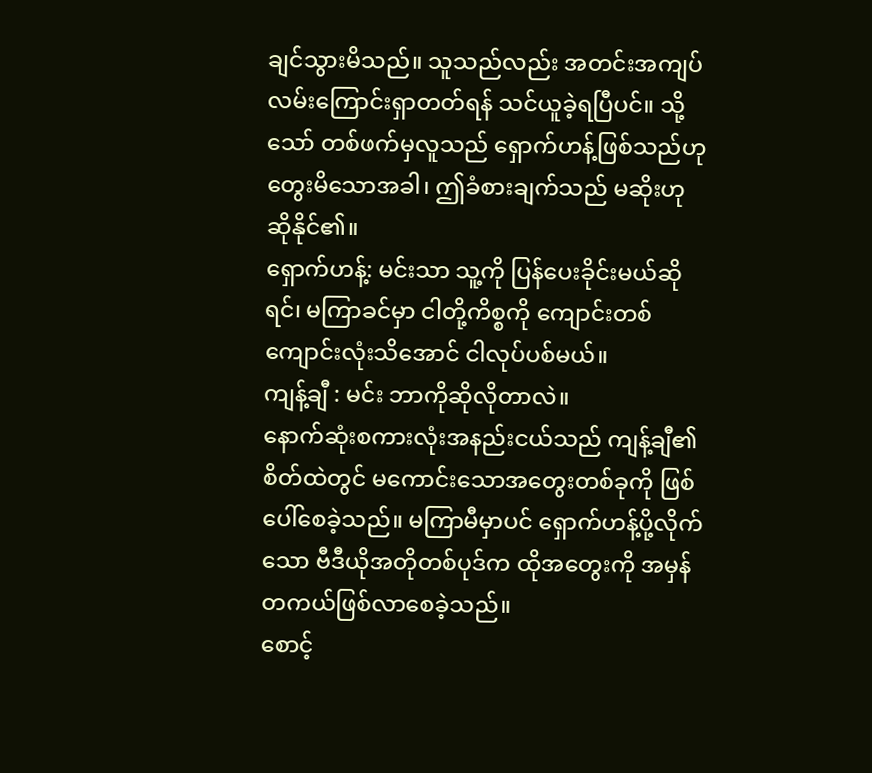ချင်သွားမိသည်။ သူသည်လည်း အတင်းအကျပ် လမ်းကြောင်းရှာတတ်ရန် သင်ယူခဲ့ရပြီပင်။ သို့သော် တစ်ဖက်မှလူသည် ရှောက်ဟန့်ဖြစ်သည်ဟု တွေးမိသောအခါ၊ ဤခံစားချက်သည် မဆိုးဟုဆိုနိုင်၏။
ရှောက်ဟန့်: မင်းသာ သူ့ကို ပြန်ပေးခိုင်းမယ်ဆိုရင်၊ မကြာခင်မှာ ငါတို့ကိစ္စကို ကျောင်းတစ်ကျောင်းလုံးသိအောင် ငါလုပ်ပစ်မယ်။
ကျန့်ချီ : မင်း ဘာကိုဆိုလိုတာလဲ။
နောက်ဆုံးစကားလုံးအနည်းငယ်သည် ကျန့်ချီ၏စိတ်ထဲတွင် မကောင်းသောအတွေးတစ်ခုကို ဖြစ်ပေါ်စေခဲ့သည်။ မကြာမီမှာပင် ရှောက်ဟန့်ပို့လိုက်သော ဗီဒီယိုအတိုတစ်ပုဒ်က ထိုအတွေးကို အမှန်တကယ်ဖြစ်လာစေခဲ့သည်။
စောင့်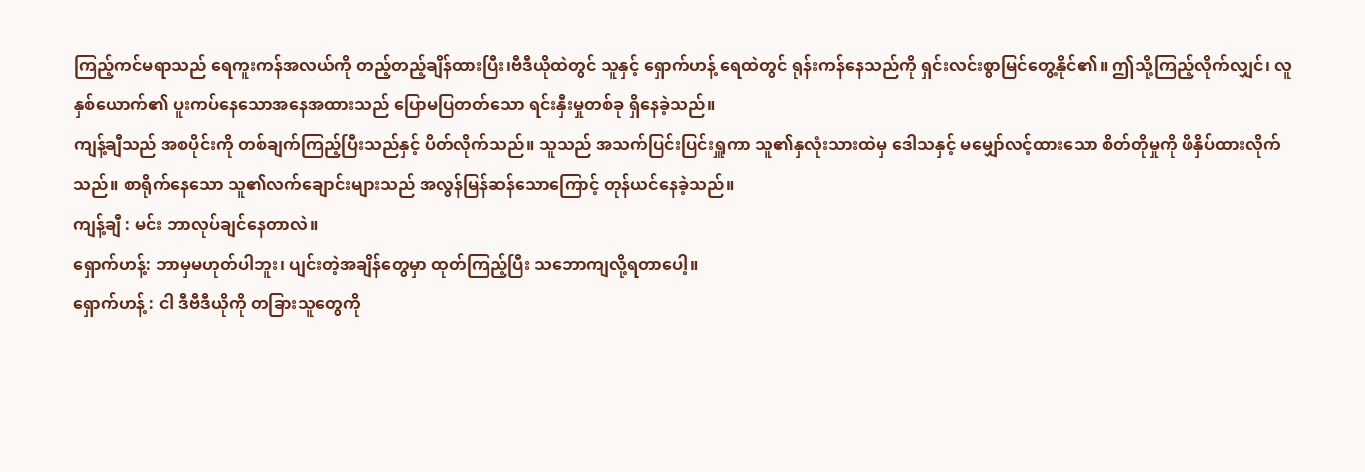ကြည့်ကင်မရာသည် ရေကူးကန်အလယ်ကို တည့်တည့်ချိန်ထားပြီး၊ဗီဒီယိုထဲတွင် သူနှင့် ရှောက်ဟန့် ရေထဲတွင် ရုန်းကန်နေသည်ကို ရှင်းလင်းစွာမြင်တွေ့နိုင်၏။ ဤသို့ကြည့်လိုက်လျှင်၊ လူနှစ်ယောက်၏ ပူးကပ်နေသောအနေအထားသည် ပြောမပြတတ်သော ရင်းနှီးမှုတစ်ခု ရှိနေခဲ့သည်။
ကျန့်ချီသည် အစပိုင်းကို တစ်ချက်ကြည့်ပြီးသည်နှင့် ပိတ်လိုက်သည်။ သူသည် အသက်ပြင်းပြင်းရှူကာ သူ၏နှလုံးသားထဲမှ ဒေါသနှင့် မမျှော်လင့်ထားသော စိတ်တိုမှုကို ဖိနှိပ်ထားလိုက်သည်။ စာရိုက်နေသော သူ၏လက်ချောင်းများသည် အလွန်မြန်ဆန်သောကြောင့် တုန်ယင်နေခဲ့သည်။
ကျန့်ချီ : မင်း ဘာလုပ်ချင်နေတာလဲ။
ရှောက်ဟန့်: ဘာမှမဟုတ်ပါဘူး၊ ပျင်းတဲ့အချိန်တွေမှာ ထုတ်ကြည့်ပြီး သဘောကျလို့ရတာပေါ့။
ရှောက်ဟန့် : ငါ ဒီဗီဒီယိုကို တခြားသူတွေကို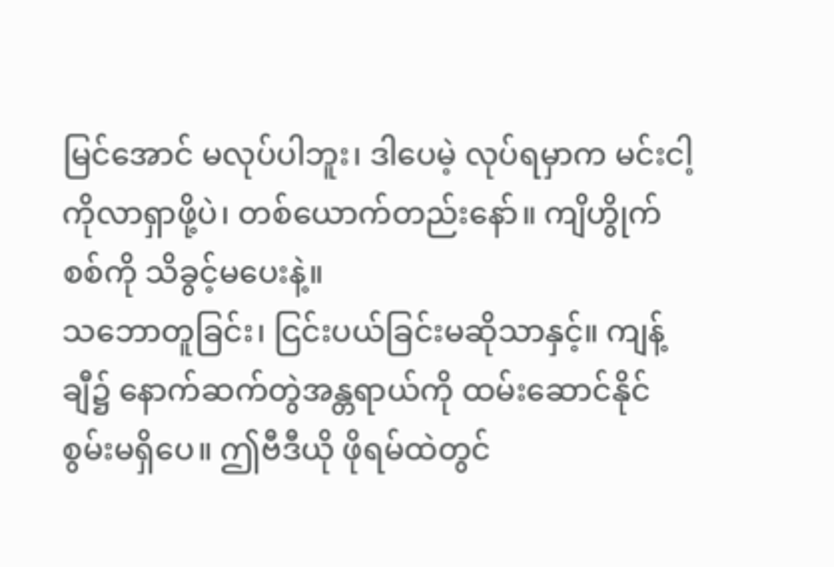မြင်အောင် မလုပ်ပါဘူး၊ ဒါပေမဲ့ လုပ်ရမှာက မင်းငါ့ကိုလာရှာဖို့ပဲ၊ တစ်ယောက်တည်းနော်။ ကျိဟွိုက်စစ်ကို သိခွင့်မပေးနဲ့။
သဘောတူခြင်း၊ ငြင်းပယ်ခြင်းမဆိုသာနှင့်။ ကျန့်ချီ၌ နောက်ဆက်တွဲအန္တရာယ်ကို ထမ်းဆောင်နိုင်စွမ်းမရှိပေ။ ဤဗီဒီယို ဖိုရမ်ထဲတွင်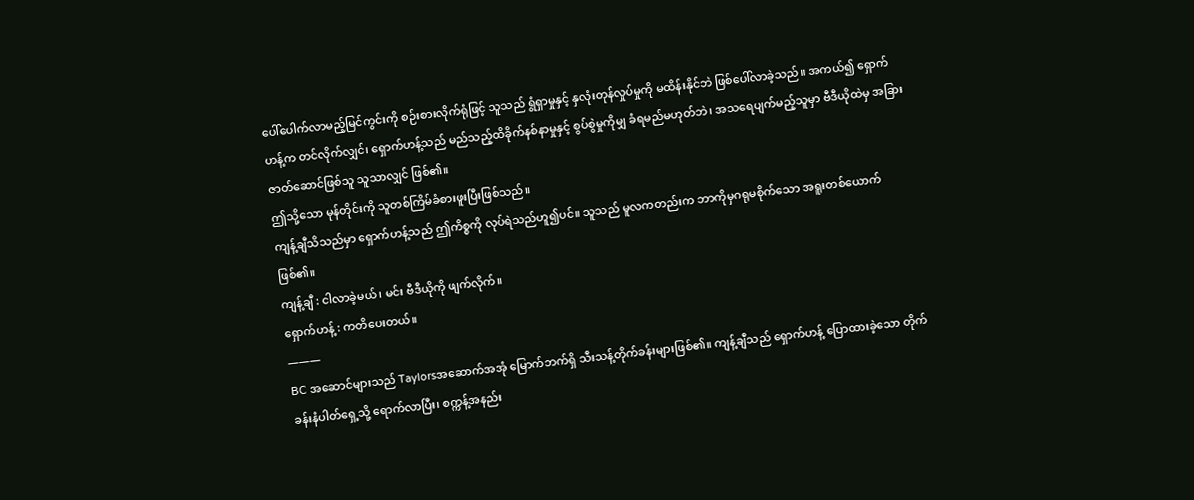ပေါ်ပေါက်လာမည့်မြင်ကွင်းကို စဉ်းစားလိုက်ရုံဖြင့် သူသည် ရွံရှာမှုနှင့် နှလုံးတုန်လှုပ်မှုကို မထိန်းနိုင်ဘဲ ဖြစ်ပေါ်လာခဲ့သည်။ အကယ်၍ ရှောက်ဟန့်က တင်လိုက်လျှင်၊ ရှောက်ဟန့်သည် မည်သည့်ထိခိုက်နစ်နာမှုနှင့် စွပ်စွဲမှုကိုမျှ ခံရမည်မဟုတ်ဘဲ၊ အသရေပျက်မည့်သူမှာ ဗီဒီယိုထဲမှ အခြားဇာတ်ဆောင်ဖြစ်သူ သူသာလျှင် ဖြစ်၏။
ဤသို့သော မုန်တိုင်းကို သူတစ်ကြိမ်ခံစားဖူးပြီးဖြစ်သည်။
ကျန့်ချီသိသည်မှာ ရှောက်ဟန့်သည် ဤကိစ္စကို လုပ်ရဲသည်ဟူ၍ပင်။ သူသည် မူလကတည်းက ဘာကိုမှဂရုမစိုက်သော အရူးတစ်ယောက်ဖြစ်၏။
ကျန့်ချီ : ငါလာခဲ့မယ်၊ မင်း ဗီဒီယိုကို ဖျက်လိုက်။
ရှောက်ဟန့် : ကတိပေးတယ်။
———
BC အဆောင်များသည် Taylorsအဆောက်အအုံ မြောက်ဘက်ရှိ သီးသန့်တိုက်ခန်းများဖြစ်၏။ ကျန့်ချီသည် ရှောက်ဟန့် ပြောထားခဲ့သော တိုက်ခန်းနံပါတ်ရှေ့သို့ ရောက်လာပြီး၊ စက္ကန့်အနည်း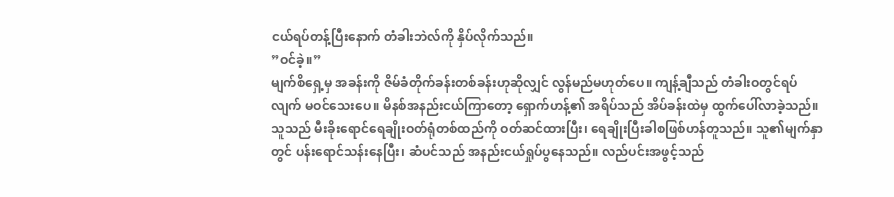ငယ်ရပ်တန့်ပြီးနောက် တံခါးဘဲလ်ကို နှိပ်လိုက်သည်။
”ဝင်ခဲ့။”
မျက်စိရှေ့မှ အခန်းကို ဇိမ်ခံတိုက်ခန်းတစ်ခန်းဟုဆိုလျှင် လွန်မည်မဟုတ်ပေ။ ကျန့်ချီသည် တံခါးဝတွင်ရပ်လျက် မဝင်သေးပေ။ မိနစ်အနည်းငယ်ကြာတော့ ရှောက်ဟန့်၏ အရိပ်သည် အိပ်ခန်းထဲမှ ထွက်ပေါ်လာခဲ့သည်။ သူသည် မီးခိုးရောင်ရေချိုးဝတ်ရုံတစ်ထည်ကို ဝတ်ဆင်ထားပြီး၊ ရေချိုးပြီးခါစဖြစ်ဟန်တူသည်။ သူ၏မျက်နှာတွင် ပန်းရောင်သန်းနေပြီး၊ ဆံပင်သည် အနည်းငယ်ရှုပ်ပွနေသည်။ လည်ပင်းအဖွင့်သည်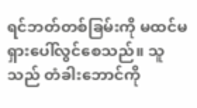ရင်ဘတ်တစ်ခြမ်းကို မထင်မရှားပေါ်လွင်စေသည်။ သူသည် တံခါးဘောင်ကို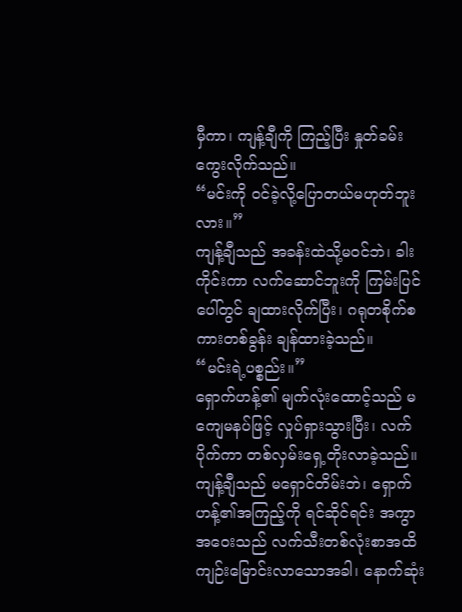မှီကာ၊ ကျန့်ချီကို ကြည့်ပြီး နှုတ်ခမ်းကွေးလိုက်သည်။
“မင်းကို ဝင်ခဲ့လို့ပြောတယ်မဟုတ်ဘူးလား။”
ကျန့်ချီသည် အခန်းထဲသို့မဝင်ဘဲ၊ ခါးကိုင်းကာ လက်ဆောင်ဘူးကို ကြမ်းပြင်ပေါ်တွင် ချထားလိုက်ပြီး၊ ဂရုတစိုက်စကားတစ်ခွန်း ချန်ထားခဲ့သည်။
“မင်းရဲ့ပစ္စည်း။”
ရှောက်ဟန့်၏ မျက်လုံးထောင့်သည် မကျေမနပ်ဖြင့် လှုပ်ရှားသွားပြီး၊ လက်ပိုက်ကာ တစ်လှမ်းရှေ့တိုးလာခဲ့သည်။ ကျန့်ချီသည် မရှောင်တိမ်းဘဲ၊ ရှောက်ဟန့်၏အကြည့်ကို ရင်ဆိုင်ရင်း အကွာအဝေးသည် လက်သီးတစ်လုံးစာအထိ ကျဉ်းမြောင်းလာသောအခါ၊ နောက်ဆုံး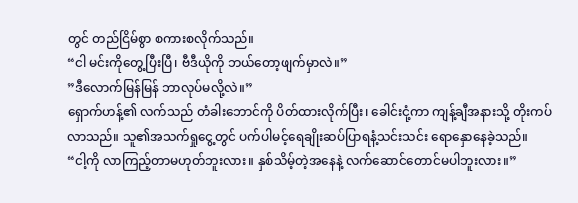တွင် တည်ငြိမ်စွာ စကားစလိုက်သည်။
“ငါ မင်းကိုတွေ့ပြီးပြီ၊ ဗီဒီယိုကို ဘယ်တော့ဖျက်မှာလဲ။”
”ဒီလောက်မြန်မြန် ဘာလုပ်မလို့လဲ။”
ရှောက်ဟန့်၏ လက်သည် တံခါးဘောင်ကို ပိတ်ထားလိုက်ပြီး၊ ခေါင်းငုံ့ကာ ကျန့်ချီအနားသို့ တိုးကပ်လာသည်။ သူ၏အသက်ရှုငွေ့တွင် ပက်ပါမင့်ရေချိုးဆပ်ပြာရနံ့သင်းသင်း ရောနှောနေခဲ့သည်။
“ငါ့ကို လာကြည့်တာမဟုတ်ဘူးလား။ နှစ်သိမ့်တဲ့အနေနဲ့ လက်ဆောင်တောင်မပါဘူးလား။”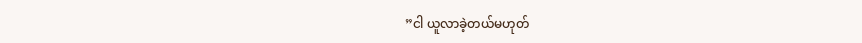”ငါ ယူလာခဲ့တယ်မဟုတ်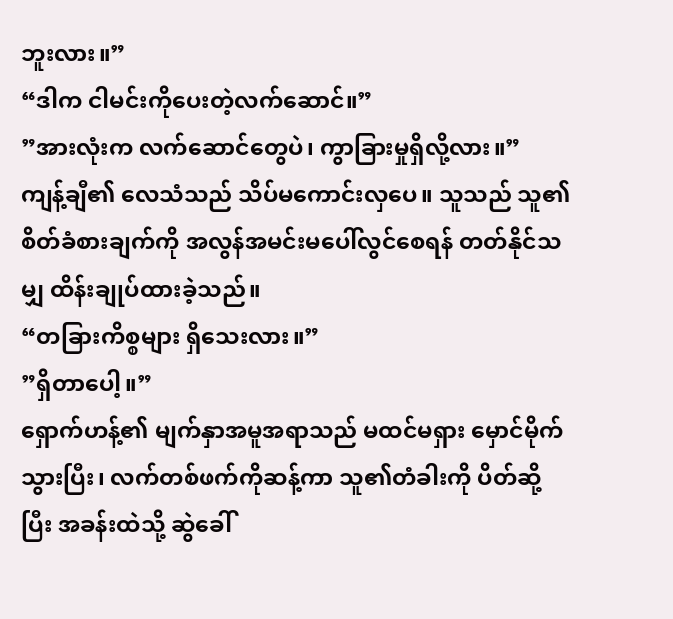ဘူးလား။”
“ဒါက ငါမင်းကိုပေးတဲ့လက်ဆောင်။”
”အားလုံးက လက်ဆောင်တွေပဲ၊ ကွာခြားမှုရှိလို့လား။”
ကျန့်ချီ၏ လေသံသည် သိပ်မကောင်းလှပေ။ သူသည် သူ၏စိတ်ခံစားချက်ကို အလွန်အမင်းမပေါ်လွင်စေရန် တတ်နိုင်သမျှ ထိန်းချုပ်ထားခဲ့သည်။
“တခြားကိစ္စများ ရှိသေးလား။”
”ရှိတာပေါ့။”
ရှောက်ဟန့်၏ မျက်နှာအမူအရာသည် မထင်မရှား မှောင်မိုက်သွားပြီး၊ လက်တစ်ဖက်ကိုဆန့်ကာ သူ၏တံခါးကို ပိတ်ဆို့ပြီး အခန်းထဲသို့ ဆွဲခေါ်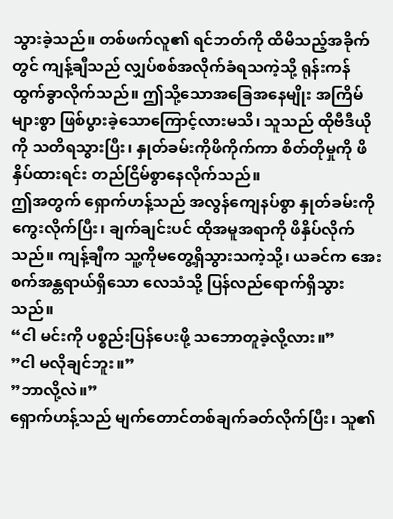သွားခဲ့သည်။ တစ်ဖက်လူ၏ ရင်ဘတ်ကို ထိမိသည့်အခိုက်တွင် ကျန့်ချီသည် လျှပ်စစ်အလိုက်ခံရသကဲ့သို့ ရုန်းကန်ထွက်ခွာလိုက်သည်။ ဤသို့သောအခြေအနေမျိုး အကြိမ်များစွာ ဖြစ်ပွားခဲ့သောကြောင့်လားမသိ၊ သူသည် ထိုဗီဒီယိုကို သတိရသွားပြီး၊ နှုတ်ခမ်းကိုဖိကိုက်ကာ စိတ်တိုမှုကို ဖိနှိပ်ထားရင်း တည်ငြိမ်စွာနေလိုက်သည်။
ဤအတွက် ရှောက်ဟန့်သည် အလွန်ကျေနပ်စွာ နှုတ်ခမ်းကို ကွေးလိုက်ပြီး၊ ချက်ချင်းပင် ထိုအမူအရာကို ဖိနှိပ်လိုက်သည်။ ကျန့်ချီက သူ့ကိုမတွေ့ရှိသွားသကဲ့သို့၊ ယခင်က အေးစက်အန္တရာယ်ရှိသော လေသံသို့ ပြန်လည်ရောက်ရှိသွားသည်။
“ငါ မင်းကို ပစ္စည်းပြန်ပေးဖို့ သဘောတူခဲ့လို့လား။”
”ငါ မလိုချင်ဘူး။”
”ဘာလို့လဲ။”
ရှောက်ဟန့်သည် မျက်တောင်တစ်ချက်ခတ်လိုက်ပြီး၊ သူ၏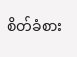စိတ်ခံစား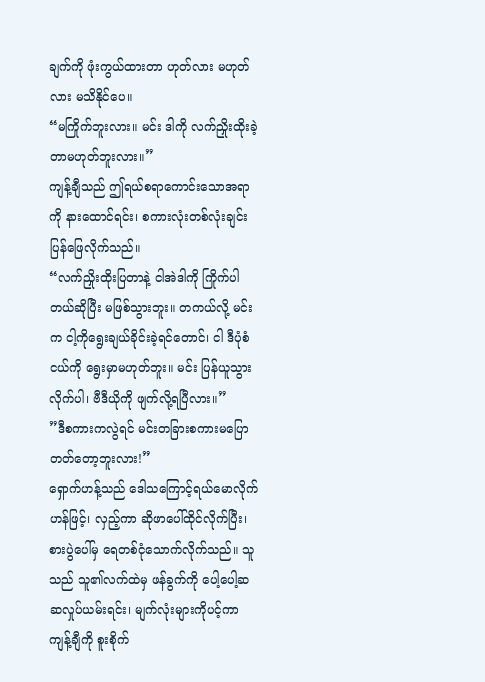ချက်ကို ဖုံးကွယ်ထားတာ ဟုတ်လား မဟုတ်လား မသိနိုင်ပေ။
“မကြိုက်ဘူးလား။ မင်း ဒါကို လက်ညှိုးထိုးခဲ့တာမဟုတ်ဘူးလား။”
ကျန့်ချီသည် ဤရယ်စရာကောင်းသောအရာကို နားထောင်ရင်း၊ စကားလုံးတစ်လုံးချင်း ပြန်ဖြေလိုက်သည်။
“လက်ညှိုးထိုးပြတာနဲ့ ငါအဲဒါကို ကြိုက်ပါတယ်ဆိုပြီး မဖြစ်သွားဘူး။ တကယ်လို့ မင်းက ငါ့ကိုရွေးချယ်ခိုင်းခဲ့ရင်တောင်၊ ငါ ဒီပုံစံငယ်ကို ရွေးမှာမဟုတ်ဘူး။ မင်း ပြန်ယူသွားလိုက်ပါ၊ ဗီဒီယိုကို ဖျက်လို့ရပြီလား။”
”ဒီစကားကလွဲရင် မင်းတခြားစကားမပြောတတ်တော့ဘူးလား!”
ရှောက်ဟန့်သည် ဒေါသကြောင့်ရယ်မောလိုက်ဟန်ဖြင့်၊ လှည့်ကာ ဆိုဖာပေါ်ထိုင်လိုက်ပြီး၊ စားပွဲပေါ်မှ ရေတစ်ငုံသောက်လိုက်သည်။ သူသည် သူ၏လက်ထဲမှ ဖန်ခွက်ကို ပေါ့ပေါ့ဆဆလှုပ်ယမ်းရင်း၊ မျက်လုံးများကိုပင့်ကာ ကျန့်ချီကို စူးစိုက်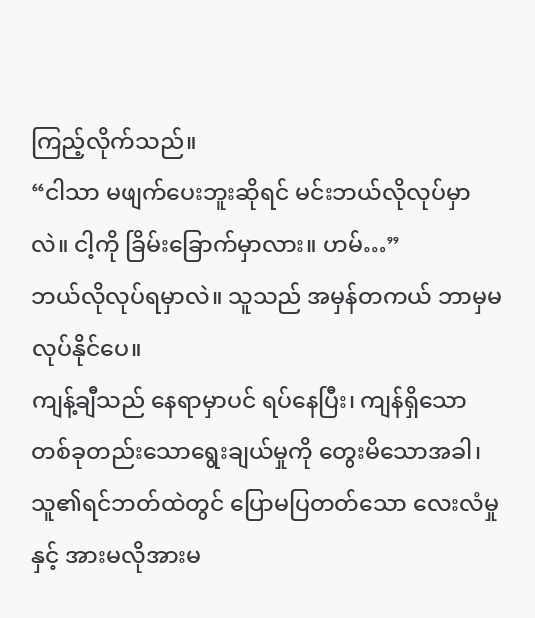ကြည့်လိုက်သည်။
“ငါသာ မဖျက်ပေးဘူးဆိုရင် မင်းဘယ်လိုလုပ်မှာလဲ။ ငါ့ကို ခြိမ်းခြောက်မှာလား။ ဟမ်…”
ဘယ်လိုလုပ်ရမှာလဲ။ သူသည် အမှန်တကယ် ဘာမှမလုပ်နိုင်ပေ။
ကျန့်ချီသည် နေရာမှာပင် ရပ်နေပြီး၊ ကျန်ရှိသော တစ်ခုတည်းသောရွေးချယ်မှုကို တွေးမိသောအခါ၊ သူ၏ရင်ဘတ်ထဲတွင် ပြောမပြတတ်သော လေးလံမှုနှင့် အားမလိုအားမ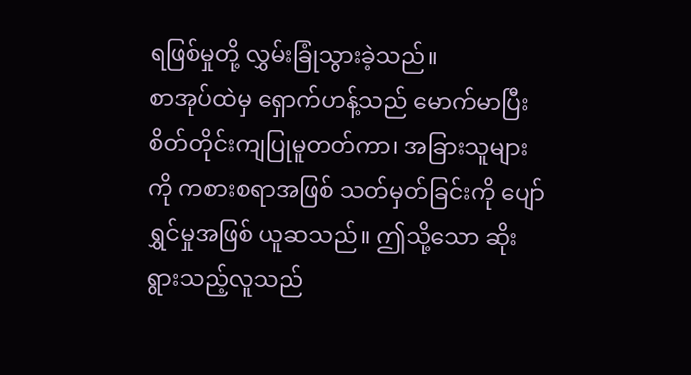ရဖြစ်မှုတို့ လွှမ်းခြုံသွားခဲ့သည်။
စာအုပ်ထဲမှ ရှောက်ဟန့်သည် မောက်မာပြီး စိတ်တိုင်းကျပြုမူတတ်ကာ၊ အခြားသူများကို ကစားစရာအဖြစ် သတ်မှတ်ခြင်းကို ပျော်ရွှင်မှုအဖြစ် ယူဆသည်။ ဤသို့သော ဆိုးရွားသည့်လူသည်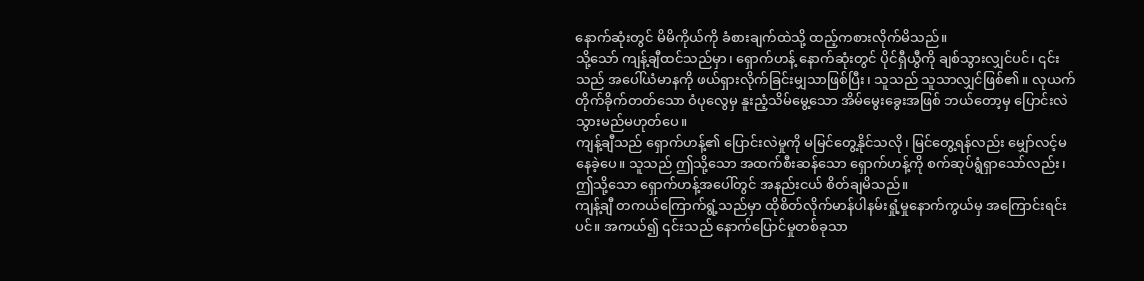နောက်ဆုံးတွင် မိမိကိုယ်ကို ခံစားချက်ထဲသို့ ထည့်ကစားလိုက်မိသည်။
သို့သော် ကျန့်ချီထင်သည်မှာ၊ ရှောက်ဟန့် နောက်ဆုံးတွင် ပိုင်ရှီယွီကို ချစ်သွားလျှင်ပင်၊ ၎င်းသည် အပေါ်ယံမာနကို ဖယ်ရှားလိုက်ခြင်းမျှသာဖြစ်ပြီး၊ သူသည် သူသာလျှင်ဖြစ်၏။ လုယက်တိုက်ခိုက်တတ်သော ဝံပုလွေမှ နူးညံ့သိမ်မွေ့သော အိမ်မွေးခွေးအဖြစ် ဘယ်တော့မှ ပြောင်းလဲသွားမည်မဟုတ်ပေ။
ကျန့်ချီသည် ရှောက်ဟန့်၏ ပြောင်းလဲမှုကို မမြင်တွေ့နိုင်သလို၊ မြင်တွေ့ရန်လည်း မျှော်လင့်မနေခဲ့ပေ။ သူသည် ဤသို့သော အထက်စီးဆန်သော ရှောက်ဟန့်ကို စက်ဆုပ်ရွံရှာသော်လည်း၊ ဤသို့သော ရှောက်ဟန့်အပေါ်တွင် အနည်းငယ် စိတ်ချမိသည်။
ကျန့်ချီ တကယ်ကြောက်ရွံ့သည်မှာ ထိုစိတ်လိုက်မာန်ပါနမ်းရှုံ့မှုနောက်ကွယ်မှ အကြောင်းရင်းပင်။ အကယ်၍ ၎င်းသည် နောက်ပြောင်မှုတစ်ခုသာ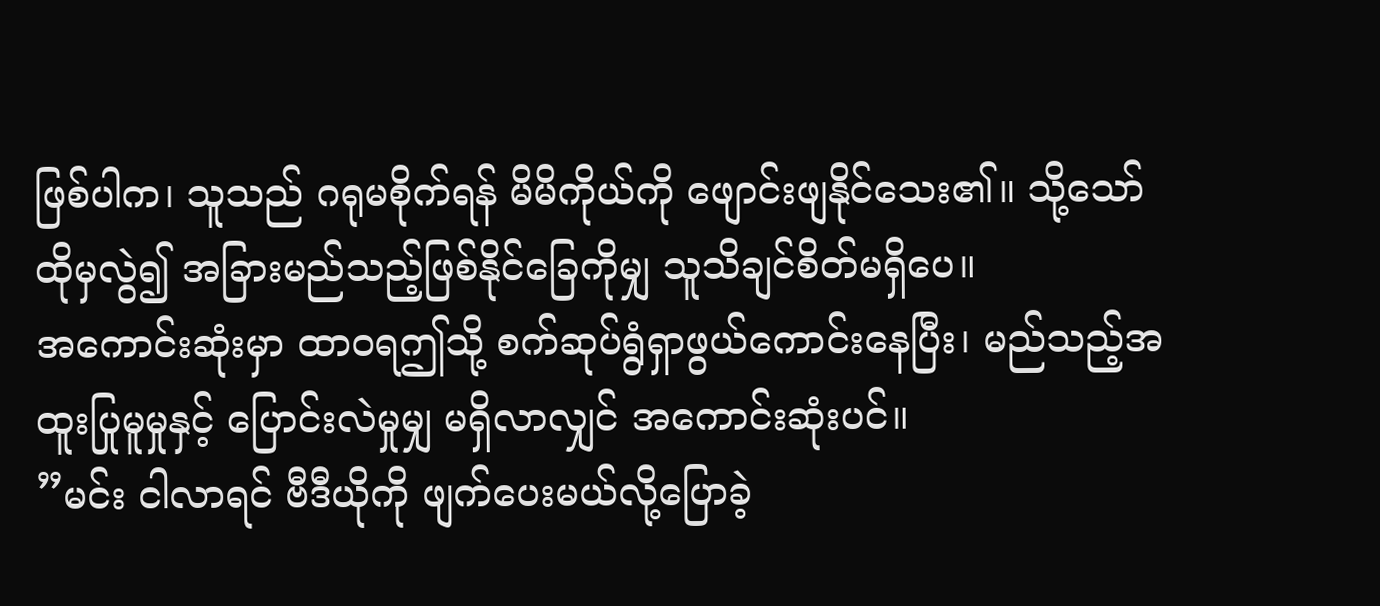ဖြစ်ပါက၊ သူသည် ဂရုမစိုက်ရန် မိမိကိုယ်ကို ဖျောင်းဖျနိုင်သေး၏။ သို့သော် ထိုမှလွဲ၍ အခြားမည်သည့်ဖြစ်နိုင်ခြေကိုမျှ သူသိချင်စိတ်မရှိပေ။
အကောင်းဆုံးမှာ ထာဝရဤသို့ စက်ဆုပ်ရွံရှာဖွယ်ကောင်းနေပြီး၊ မည်သည့်အထူးပြုမူမှုနှင့် ပြောင်းလဲမှုမျှ မရှိလာလျှင် အကောင်းဆုံးပင်။
”မင်း ငါလာရင် ဗီဒီယိုကို ဖျက်ပေးမယ်လို့ပြောခဲ့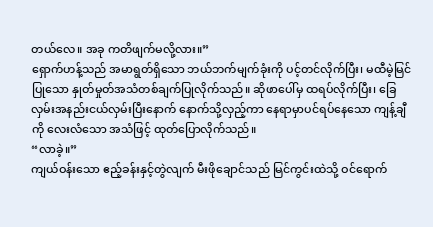တယ်လေ။ အခု ကတိဖျက်မလို့လား။”
ရှောက်ဟန့်သည် အမာရွတ်ရှိသော ဘယ်ဘက်မျက်ခုံးကို ပင့်တင်လိုက်ပြီး၊ မထီမဲ့မြင်ပြုသော နှုတ်မှုတ်အသံတစ်ချက်ပြုလိုက်သည်။ ဆိုဖာပေါ်မှ ထရပ်လိုက်ပြီး၊ ခြေလှမ်းအနည်းငယ်လှမ်းပြီးနောက် နောက်သို့လှည့်ကာ နေရာမှာပင်ရပ်နေသော ကျန့်ချီကို လေးလံသော အသံဖြင့် ထုတ်ပြောလိုက်သည်။
“လာခဲ့။”
ကျယ်ဝန်းသော ဧည့်ခန်းနှင့်တွဲလျက် မီးဖိုချောင်သည် မြင်ကွင်းထဲသို့ ဝင်ရောက်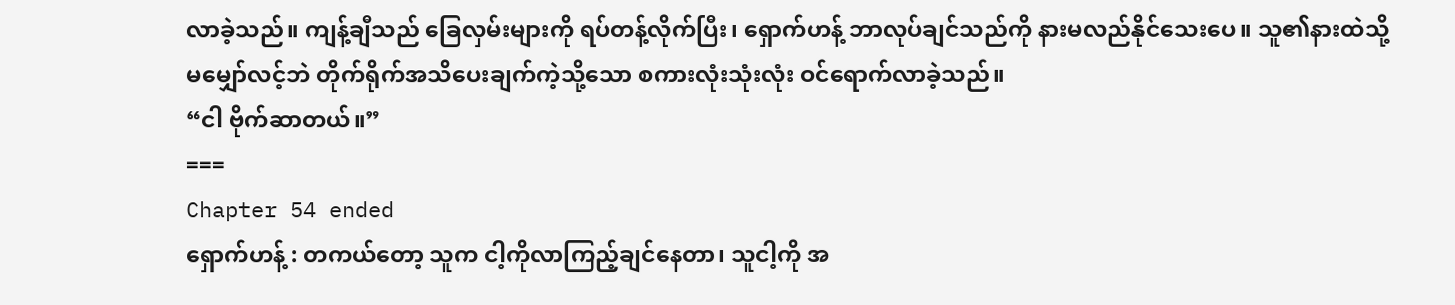လာခဲ့သည်။ ကျန့်ချီသည် ခြေလှမ်းများကို ရပ်တန့်လိုက်ပြီး၊ ရှောက်ဟန့် ဘာလုပ်ချင်သည်ကို နားမလည်နိုင်သေးပေ။ သူ၏နားထဲသို့ မမျှော်လင့်ဘဲ တိုက်ရိုက်အသိပေးချက်ကဲ့သို့သော စကားလုံးသုံးလုံး ဝင်ရောက်လာခဲ့သည်။
“ငါ ဗိုက်ဆာတယ်။”
===
Chapter 54 ended
ရှောက်ဟန့် : တကယ်တော့ သူက ငါ့ကိုလာကြည့်ချင်နေတာ၊ သူငါ့ကို အ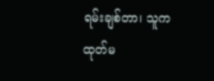ရမ်းချစ်တာ၊ သူက ထုတ်မ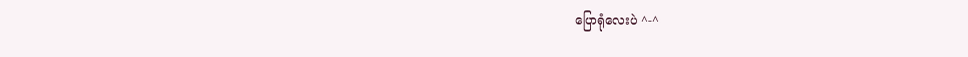ပြောရုံလေးပဲ ^-^